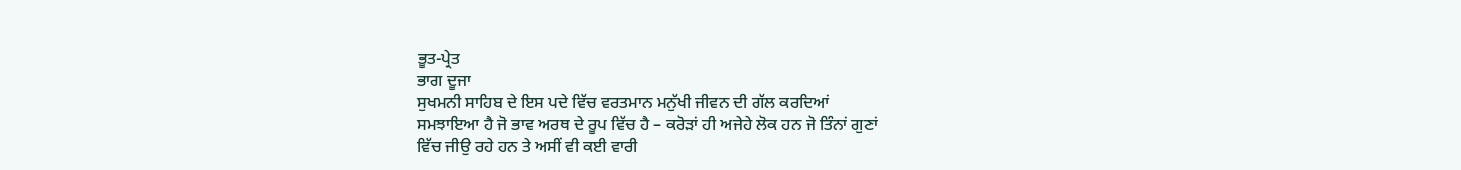ਭੂਤ-ਪ੍ਰੇਤ
ਭਾਗ ਦੂਜਾ
ਸੁਖਮਨੀ ਸਾਹਿਬ ਦੇ ਇਸ ਪਦੇ ਵਿੱਚ ਵਰਤਮਾਨ ਮਨੁੱਖੀ ਜੀਵਨ ਦੀ ਗੱਲ ਕਰਦਿਆਂ
ਸਮਝਾਇਆ ਹੈ ਜੋ ਭਾਵ ਅਰਥ ਦੇ ਰੂਪ ਵਿੱਚ ਹੈ – ਕਰੋੜਾਂ ਹੀ ਅਜੇਹੇ ਲੋਕ ਹਨ ਜੋ ਤਿੰਨਾਂ ਗੁਣਾਂ
ਵਿੱਚ ਜੀਉ ਰਹੇ ਹਨ ਤੇ ਅਸੀਂ ਵੀ ਕਈ ਵਾਰੀ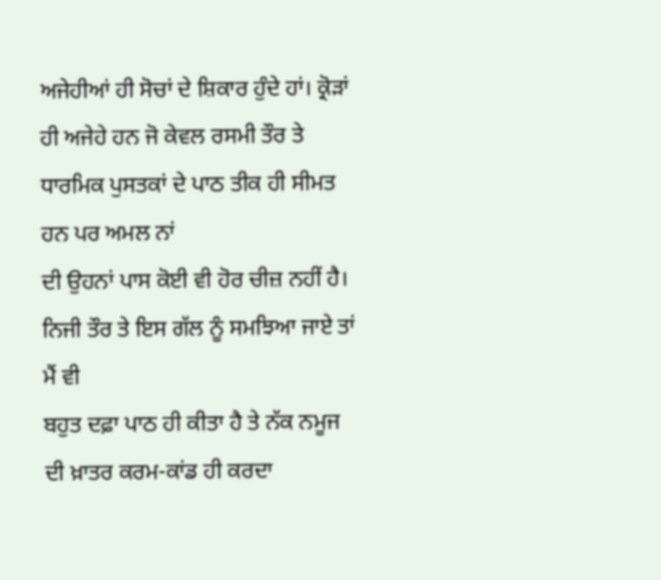ਅਜੇਹੀਆਂ ਹੀ ਸੋਚਾਂ ਦੇ ਸ਼ਿਕਾਰ ਹੁੰਦੇ ਹਾਂ। ਕ੍ਰੋੜਾਂ
ਹੀ ਅਜੇਹੇ ਹਨ ਜੋ ਕੇਵਲ ਰਸਮੀ ਤੌਰ ਤੇ ਧਾਰਮਿਕ ਪੁਸਤਕਾਂ ਦੇ ਪਾਠ ਤੀਕ ਹੀ ਸੀਮਤ ਹਨ ਪਰ ਅਮਲ ਨਾਂ
ਦੀ ਉਹਨਾਂ ਪਾਸ ਕੋਈ ਵੀ ਹੋਰ ਚੀਜ਼ ਨਹੀਂ ਹੈ। ਨਿਜੀ ਤੌਰ ਤੇ ਇਸ ਗੱਲ ਨੂੰ ਸਮਝਿਆ ਜਾਏ ਤਾਂ ਮੈਂ ਵੀ
ਬਹੁਤ ਦਫ਼ਾ ਪਾਠ ਹੀ ਕੀਤਾ ਹੈ ਤੇ ਨੱਕ ਨਮੂਜ ਦੀ ਖ਼ਾਤਰ ਕਰਮ-ਕਾਂਡ ਹੀ ਕਰਦਾ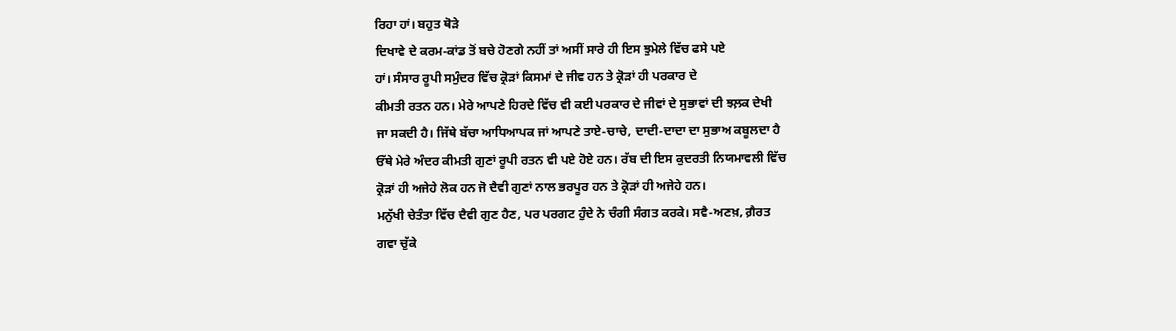ਰਿਹਾ ਹਾਂ। ਬਹੁਤ ਥੋੜੇ
ਦਿਖਾਵੇ ਦੇ ਕਰਮ-ਕਾਂਡ ਤੋਂ ਬਚੇ ਹੋਣਗੇ ਨਹੀਂ ਤਾਂ ਅਸੀਂ ਸਾਰੇ ਹੀ ਇਸ ਝੁਮੇਲੇ ਵਿੱਚ ਫਸੇ ਪਏ
ਹਾਂ। ਸੰਸਾਰ ਰੂਪੀ ਸਮੁੰਦਰ ਵਿੱਚ ਕ੍ਰੋੜਾਂ ਕਿਸਮਾਂ ਦੇ ਜੀਵ ਹਨ ਤੇ ਕ੍ਰੋੜਾਂ ਹੀ ਪਰਕਾਰ ਦੇ
ਕੀਮਤੀ ਰਤਨ ਹਨ। ਮੇਰੇ ਆਪਣੇ ਹਿਰਦੇ ਵਿੱਚ ਵੀ ਕਈ ਪਰਕਾਰ ਦੇ ਜੀਵਾਂ ਦੇ ਸੁਭਾਵਾਂ ਦੀ ਝਲ਼ਕ ਦੇਖੀ
ਜਾ ਸਕਦੀ ਹੈ। ਜਿੱਥੇ ਬੱਚਾ ਆਧਿਆਪਕ ਜਾਂ ਆਪਣੇ ਤਾਏ-ਚਾਚੇ, ਦਾਦੀ-ਦਾਦਾ ਦਾ ਸੁਭਾਅ ਕਬੂਲਦਾ ਹੈ
ਓੱਥੇ ਮੇਰੇ ਅੰਦਰ ਕੀਮਤੀ ਗੁਣਾਂ ਰੂਪੀ ਰਤਨ ਵੀ ਪਏ ਹੋਏ ਹਨ। ਰੱਬ ਦੀ ਇਸ ਕੁਦਰਤੀ ਨਿਯਮਾਵਲੀ ਵਿੱਚ
ਕ੍ਰੋੜਾਂ ਹੀ ਅਜੇਹੇ ਲੋਕ ਹਨ ਜੋ ਦੈਵੀ ਗੁਣਾਂ ਨਾਲ ਭਰਪੂਰ ਹਨ ਤੇ ਕ੍ਰੋੜਾਂ ਹੀ ਅਜੇਹੇ ਹਨ।
ਮਨੁੱਖੀ ਚੇਤੰਤਾ ਵਿੱਚ ਦੈਵੀ ਗੁਣ ਹੈਣ, ਪਰ ਪਰਗਟ ਹੁੰਦੇ ਨੇ ਚੰਗੀ ਸੰਗਤ ਕਰਕੇ। ਸਵੈ-ਅਣਖ਼, ਗ਼ੈਰਤ
ਗਵਾ ਚੁੱਕੇ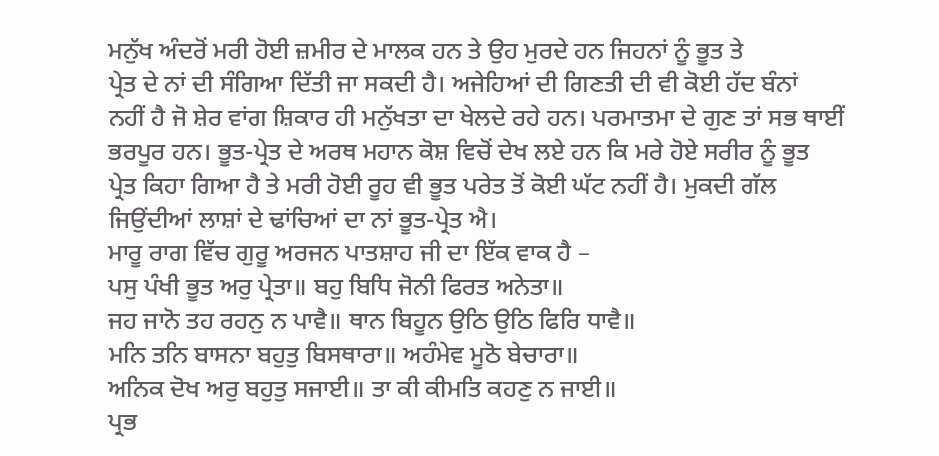ਮਨੁੱਖ ਅੰਦਰੋਂ ਮਰੀ ਹੋਈ ਜ਼ਮੀਰ ਦੇ ਮਾਲਕ ਹਨ ਤੇ ਉਹ ਮੁਰਦੇ ਹਨ ਜਿਹਨਾਂ ਨੂੰ ਭੂਤ ਤੇ
ਪ੍ਰੇਤ ਦੇ ਨਾਂ ਦੀ ਸੰਗਿਆ ਦਿੱਤੀ ਜਾ ਸਕਦੀ ਹੈ। ਅਜੇਹਿਆਂ ਦੀ ਗਿਣਤੀ ਦੀ ਵੀ ਕੋਈ ਹੱਦ ਬੰਨਾਂ
ਨਹੀਂ ਹੈ ਜੋ ਸ਼ੇਰ ਵਾਂਗ ਸ਼ਿਕਾਰ ਹੀ ਮਨੁੱਖਤਾ ਦਾ ਖੇਲਦੇ ਰਹੇ ਹਨ। ਪਰਮਾਤਮਾ ਦੇ ਗੁਣ ਤਾਂ ਸਭ ਥਾਈਂ
ਭਰਪੂਰ ਹਨ। ਭੂਤ-ਪ੍ਰੇਤ ਦੇ ਅਰਥ ਮਹਾਨ ਕੋਸ਼ ਵਿਚੋਂ ਦੇਖ ਲਏ ਹਨ ਕਿ ਮਰੇ ਹੋਏ ਸਰੀਰ ਨੂੰ ਭੂਤ
ਪ੍ਰੇਤ ਕਿਹਾ ਗਿਆ ਹੈ ਤੇ ਮਰੀ ਹੋਈ ਰੂਹ ਵੀ ਭੂਤ ਪਰੇਤ ਤੋਂ ਕੋਈ ਘੱਟ ਨਹੀਂ ਹੈ। ਮੁਕਦੀ ਗੱਲ
ਜਿਉਂਦੀਆਂ ਲਾਸ਼ਾਂ ਦੇ ਢਾਂਚਿਆਂ ਦਾ ਨਾਂ ਭੂਤ-ਪ੍ਰੇਤ ਐ।
ਮਾਰੂ ਰਾਗ ਵਿੱਚ ਗੁਰੂ ਅਰਜਨ ਪਾਤਸ਼ਾਹ ਜੀ ਦਾ ਇੱਕ ਵਾਕ ਹੈ –
ਪਸੁ ਪੰਖੀ ਭੂਤ ਅਰੁ ਪ੍ਰੇਤਾ॥ ਬਹੁ ਬਿਧਿ ਜੋਨੀ ਫਿਰਤ ਅਨੇਤਾ॥
ਜਹ ਜਾਨੋ ਤਹ ਰਹਨੁ ਨ ਪਾਵੈ॥ ਥਾਨ ਬਿਹੂਨ ਉਠਿ ਉਠਿ ਫਿਰਿ ਧਾਵੈ॥
ਮਨਿ ਤਨਿ ਬਾਸਨਾ ਬਹੁਤੁ ਬਿਸਥਾਰਾ॥ ਅਹੰਮੇਵ ਮੂਠੋ ਬੇਚਾਰਾ॥
ਅਨਿਕ ਦੋਖ ਅਰੁ ਬਹੁਤੁ ਸਜਾਈ॥ ਤਾ ਕੀ ਕੀਮਤਿ ਕਹਣੁ ਨ ਜਾਈ॥
ਪ੍ਰਭ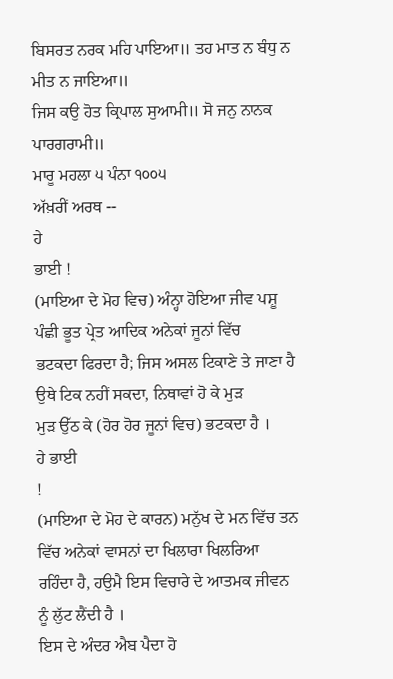ਬਿਸਰਤ ਨਰਕ ਮਹਿ ਪਾਇਆ॥ ਤਹ ਮਾਤ ਨ ਬੰਧੁ ਨ ਮੀਤ ਨ ਜਾਇਆ॥
ਜਿਸ ਕਉ ਹੋਤ ਕ੍ਰਿਪਾਲ ਸੁਆਮੀ॥ ਸੋ ਜਨੁ ਨਾਨਕ ਪਾਰਗਰਾਮੀ॥
ਮਾਰੂ ਮਹਲਾ ੫ ਪੰਨਾ ੧੦੦੫
ਅੱਖ਼ਰੀਂ ਅਰਥ --
ਹੇ
ਭਾਈ !
(ਮਾਇਆ ਦੇ ਮੋਹ ਵਿਚ) ਅੰਨ੍ਹਾ ਹੋਇਆ ਜੀਵ ਪਸ਼ੂ ਪੰਛੀ ਭੂਤ ਪ੍ਰੇਤ ਆਦਿਕ ਅਨੇਕਾਂ ਜੂਨਾਂ ਵਿੱਚ
ਭਟਕਦਾ ਫਿਰਦਾ ਹੈ; ਜਿਸ ਅਸਲ ਟਿਕਾਣੇ ਤੇ ਜਾਣਾ ਹੈ ਉਥੇ ਟਿਕ ਨਹੀਂ ਸਕਦਾ, ਨਿਥਾਵਾਂ ਹੋ ਕੇ ਮੁੜ
ਮੁੜ ਉੱਠ ਕੇ (ਹੋਰ ਹੋਰ ਜੂਨਾਂ ਵਿਚ) ਭਟਕਦਾ ਹੈ ।
ਹੇ ਭਾਈ
!
(ਮਾਇਆ ਦੇ ਮੋਹ ਦੇ ਕਾਰਨ) ਮਨੁੱਖ ਦੇ ਮਨ ਵਿੱਚ ਤਨ ਵਿੱਚ ਅਨੇਕਾਂ ਵਾਸਨਾਂ ਦਾ ਖਿਲਾਰਾ ਖਿਲਰਿਆ
ਰਹਿੰਦਾ ਹੈ, ਹਉਮੈ ਇਸ ਵਿਚਾਰੇ ਦੇ ਆਤਮਕ ਜੀਵਨ ਨੂੰ ਲੁੱਟ ਲੈਂਦੀ ਹੈ ।
ਇਸ ਦੇ ਅੰਦਰ ਐਬ ਪੈਦਾ ਹੋ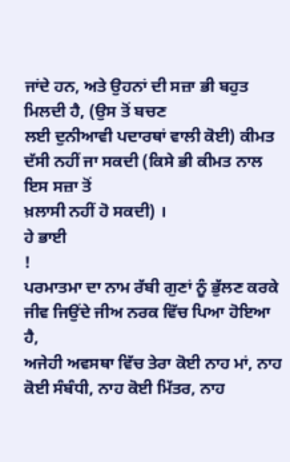ਜਾਂਦੇ ਹਨ, ਅਤੇ ਉਹਨਾਂ ਦੀ ਸਜ਼ਾ ਭੀ ਬਹੁਤ ਮਿਲਦੀ ਹੈ, (ਉਸ ਤੋਂ ਬਚਣ
ਲਈ ਦੁਨੀਆਵੀ ਪਦਾਰਥਾਂ ਵਾਲੀ ਕੋਈ) ਕੀਮਤ ਦੱਸੀ ਨਹੀਂ ਜਾ ਸਕਦੀ (ਕਿਸੇ ਭੀ ਕੀਮਤ ਨਾਲ ਇਸ ਸਜ਼ਾ ਤੋਂ
ਖ਼ਲਾਸੀ ਨਹੀਂ ਹੋ ਸਕਦੀ) ।
ਹੇ ਭਾਈ
!
ਪਰਮਾਤਮਾ ਦਾ ਨਾਮ ਰੱਬੀ ਗੁਣਾਂ ਨੂੰ ਭੁੱਲਣ ਕਰਕੇ ਜੀਵ ਜਿਉਂਦੇ ਜੀਅ ਨਰਕ ਵਿੱਚ ਪਿਆ ਹੋਇਆ ਹੈ,
ਅਜੇਹੀ ਅਵਸਥਾ ਵਿੱਚ ਤੇਰਾ ਕੋਈ ਨਾਹ ਮਾਂ, ਨਾਹ ਕੋਈ ਸੰਬੰਧੀ, ਨਾਹ ਕੋਈ ਮਿੱਤਰ, ਨਾਹ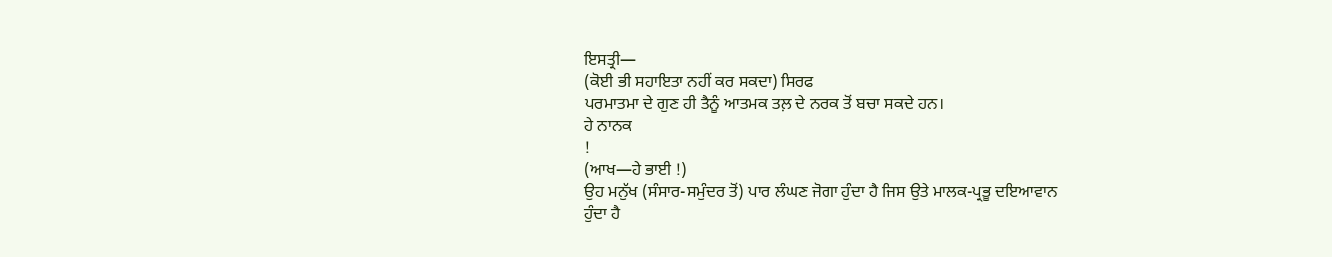ਇਸਤ੍ਰੀ—
(ਕੋਈ ਭੀ ਸਹਾਇਤਾ ਨਹੀਂ ਕਰ ਸਕਦਾ) ਸਿਰਫ
ਪਰਮਾਤਮਾ ਦੇ ਗੁਣ ਹੀ ਤੈਨੂੰ ਆਤਮਕ ਤਲ਼ ਦੇ ਨਰਕ ਤੋਂ ਬਚਾ ਸਕਦੇ ਹਨ।
ਹੇ ਨਾਨਕ
!
(ਆਖ—ਹੇ ਭਾਈ !)
ਉਹ ਮਨੁੱਖ (ਸੰਸਾਰ-ਸਮੁੰਦਰ ਤੋਂ) ਪਾਰ ਲੰਘਣ ਜੋਗਾ ਹੁੰਦਾ ਹੈ ਜਿਸ ਉਤੇ ਮਾਲਕ-ਪ੍ਰਭੂ ਦਇਆਵਾਨ
ਹੁੰਦਾ ਹੈ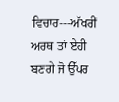ਵਿਚਾਰ---ਅੱਖਰੀਂ ਅਰਥ ਤਾਂ ਏਹੀ ਬਣਗੇ ਜੋ ਉੱਪਰ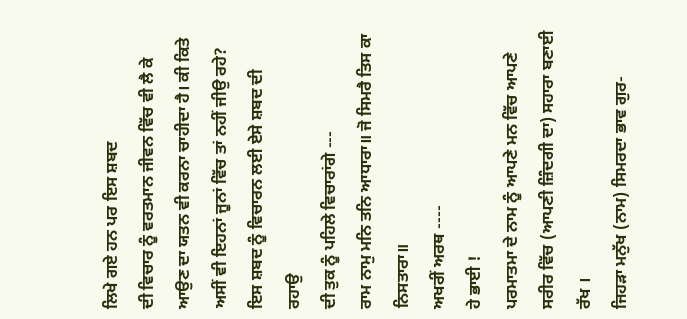ਲਿਖੇ ਗਏ ਹਨ ਪਰ ਇਸ ਸ਼ਬਦ
ਦੀ ਵਿਚਾਰ ਨੂੰ ਵਰਤਮਾਨ ਜੀਵਨ ਵਿੱਚ ਵੀ ਲੈ ਕੇ ਆਉਣ ਦਾ ਯਤਨ ਵੀ ਕਰਨਾ ਚਾਹੀਦਾ ਹੈ। ਕੀ ਕਿਤੇ
ਅਸੀਂ ਵੀ ਇਹਨਾਂ ਜੂਨਾਂ ਵਿੱਚ ਤਾਂ ਨਹੀਂ ਜੀਉ ਰਹੇ? ਇਸ ਸ਼ਬਦ ਨੂੰ ਵਿਚਾਰਨ ਲਈ ਏਸੇ ਸ਼ਬਦ ਦੀ ਰਹਾਉ
ਦੀ ਤੁਕ ਨੂੰ ਪਹਿਲੇ ਵਿਚਾਰਾਂਗੇ ---
ਰਾਮ ਨਾਮੁ ਮਨਿ ਤਨਿ ਆਧਾਰਾ॥ ਜੋ ਸਿਮਰੈ ਤਿਸ ਕਾ ਨਿਸਤਾਰਾ॥
ਅਖਰੀਂ ਅਰਥ ----
ਹੇ ਭਾਈ !
ਪਰਮਾਤਮਾ ਦੇ ਨਾਮ ਨੂੰ ਆਪਣੇ ਮਨ ਵਿੱਚ ਆਪਣੇ ਸਰੀਰ ਵਿੱਚ (ਆਪਣੀ ਜ਼ਿੰਦਗੀ ਦਾ) ਸਹਾਰਾ ਬਣਾਈ ਰੱਖ ।
ਜਿਹੜਾ ਮਨੁੱਖ (ਨਾਮ) ਸਿਮਰਦਾ ਭਾਵ ਗੁਰ-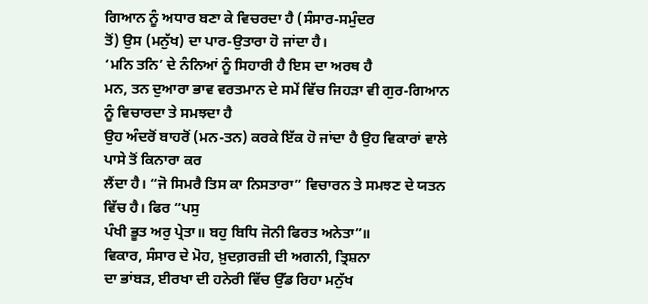ਗਿਆਨ ਨੂੰ ਅਧਾਰ ਬਣਾ ਕੇ ਵਿਚਰਦਾ ਹੈ (ਸੰਸਾਰ-ਸਮੁੰਦਰ
ਤੋਂ) ਉਸ (ਮਨੁੱਖ) ਦਾ ਪਾਰ-ਉਤਾਰਾ ਹੋ ਜਾਂਦਾ ਹੈ।
‘ਮਨਿ ਤਨਿ’ ਦੇ ਨੰਨਿਆਂ ਨੂੰ ਸਿਹਾਰੀ ਹੈ ਇਸ ਦਾ ਅਰਥ ਹੈ
ਮਨ, ਤਨ ਦੁਆਰਾ ਭਾਵ ਵਰਤਮਾਨ ਦੇ ਸਮੇਂ ਵਿੱਚ ਜਿਹੜਾ ਵੀ ਗੁਰ-ਗਿਆਨ ਨੂੰ ਵਿਚਾਰਦਾ ਤੇ ਸਮਝਦਾ ਹੈ
ਉਹ ਅੰਦਰੋਂ ਬਾਹਰੋਂ (ਮਨ-ਤਨ) ਕਰਕੇ ਇੱਕ ਹੋ ਜਾਂਦਾ ਹੈ ਉਹ ਵਿਕਾਰਾਂ ਵਾਲੇ ਪਾਸੇ ਤੋਂ ਕਿਨਾਰਾ ਕਰ
ਲੈਂਦਾ ਹੈ। “ਜੋ ਸਿਮਰੈ ਤਿਸ ਕਾ ਨਿਸਤਾਰਾ” ਵਿਚਾਰਨ ਤੇ ਸਮਝਣ ਦੇ ਯਤਨ ਵਿੱਚ ਹੈ। ਫਿਰ “ਪਸੁ
ਪੰਖੀ ਭੂਤ ਅਰੁ ਪ੍ਰੇਤਾ॥ ਬਹੁ ਬਿਧਿ ਜੋਨੀ ਫਿਰਤ ਅਨੇਤਾ”॥
ਵਿਕਾਰ, ਸੰਸਾਰ ਦੇ ਮੋਹ, ਖ਼ੁਦਗ਼ਰਜ਼ੀ ਦੀ ਅਗਨੀ, ਤ੍ਰਿਸ਼ਨਾ
ਦਾ ਭਾਂਬੜ, ਈਰਖਾ ਦੀ ਹਨੇਰੀ ਵਿੱਚ ਉੱਡ ਰਿਹਾ ਮਨੁੱਖ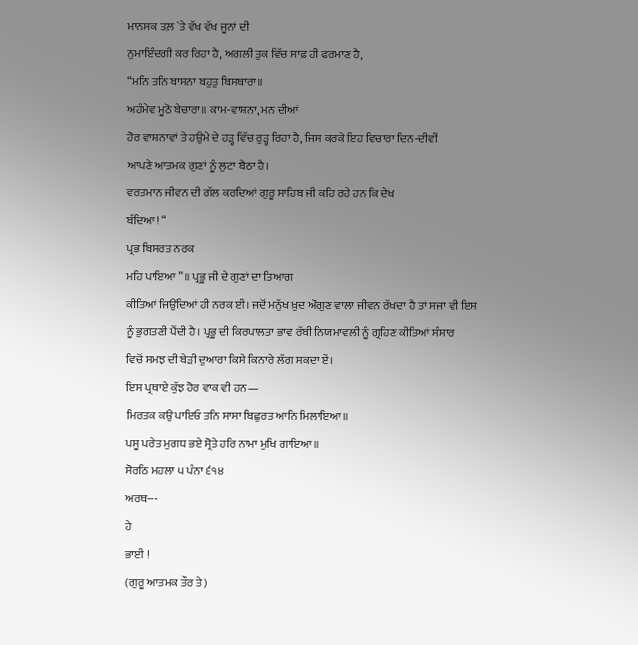ਮਾਨਸਕ ਤਲ਼ `ਤੇ ਵੱਖ ਵੱਖ ਜੂਨਾਂ ਦੀ
ਨੁਮਾਇੰਦਗੀ ਕਰ ਰਿਹਾ ਹੈ, ਅਗਲੀ ਤੁਕ ਵਿੱਚ ਸਾਫ਼ ਹੀ ਫਰਮਾਣ ਹੈ,
“ਮਨਿ ਤਨਿ ਬਾਸਨਾ ਬਹੁਤੁ ਬਿਸਥਾਰਾ॥
ਅਹੰਮੇਵ ਮੂਠੋ ਬੇਚਾਰਾ॥ ਕਾਮ-ਵਾਸ਼ਨਾ, ਮਨ ਦੀਆਂ
ਹੋਰ ਵਾਸ਼ਨਾਵਾਂ ਤੇ ਹਉਮੇ ਦੇ ਹੜ੍ਹ ਵਿੱਚ ਰੁੜ੍ਹ ਰਿਹਾ ਹੈ, ਜਿਸ ਕਰਕੇ ਇਹ ਵਿਚਾਰਾ ਦਿਨ-ਦੀਵੀਂ
ਆਪਣੇ ਆਤਮਕ ਗੁਣਾਂ ਨੂੰ ਲੁਟਾ ਬੈਠਾ ਹੈ।
ਵਰਤਮਾਨ ਜੀਵਨ ਦੀ ਗੱਲ ਕਰਦਿਆਂ ਗੁਰੂ ਸਾਹਿਬ ਜੀ ਕਹਿ ਰਹੇ ਹਨ ਕਿ ਦੇਖ
ਬੰਦਿਆ! “
ਪ੍ਰਭ ਬਿਸਰਤ ਨਰਕ
ਮਹਿ ਪਾਇਆ”॥ ਪ੍ਰਭੂ ਜੀ ਦੇ ਗੁਣਾਂ ਦਾ ਤਿਆਗ
ਕੀਤਿਆਂ ਜਿਉਂਦਿਆਂ ਹੀ ਨਰਕ ਈ। ਜਦੋਂ ਮਨੁੱਖ ਖ਼ੁਦ ਔਗੁਣ ਵਾਲਾ ਜੀਵਨ ਰੱਖਦਾ ਹੈ ਤਾਂ ਸਜਾ ਵੀ ਇਸ
ਨੂੰ ਭੁਗਤਣੀ ਪੈਂਦੀ ਹੈ। ਪ੍ਰਭੂ ਦੀ ਕਿਰਪਾਲਤਾ ਭਾਵ ਰੱਬੀ ਨਿਯਮਾਵਲੀ ਨੂੰ ਗ੍ਰਹਿਣ ਕੀਤਿਆਂ ਸੰਸਾਰ
ਵਿਚੋਂ ਸਮਝ ਦੀ ਬੇੜੀ ਦੁਆਰਾ ਕਿਸੇ ਕਿਨਾਰੇ ਲੱਗ ਸਕਦਾ ਏਂ।
ਇਸ ਪ੍ਰਥਾਏ ਕੁੱਝ ਹੋਰ ਵਾਕ ਵੀ ਹਨ—
ਮਿਰਤਕ ਕਉ ਪਾਇਓ ਤਨਿ ਸਾਸਾ ਬਿਛੁਰਤ ਆਨਿ ਮਿਲਾਇਆ॥
ਪਸੂ ਪਰੇਤ ਮੁਗਧ ਭਏ ਸ੍ਰੋਤੇ ਹਰਿ ਨਾਮਾ ਮੁਖਿ ਗਾਇਆ॥
ਸੋਰਠਿ ਮਹਲਾ ੫ ਪੰਨਾ ੬੧੪
ਅਰਥ---
ਹੇ
ਭਾਈ !
(ਗੁਰੂ ਆਤਮਕ ਤੌਰ ਤੇ)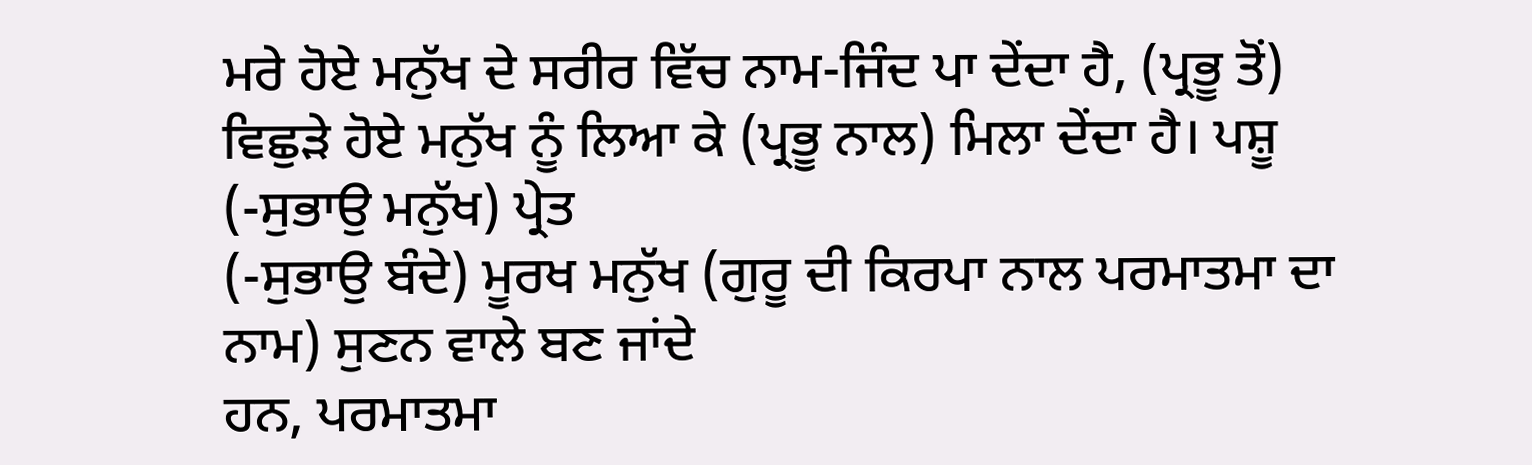ਮਰੇ ਹੋਏ ਮਨੁੱਖ ਦੇ ਸਰੀਰ ਵਿੱਚ ਨਾਮ-ਜਿੰਦ ਪਾ ਦੇਂਦਾ ਹੈ, (ਪ੍ਰਭੂ ਤੋਂ)
ਵਿਛੁੜੇ ਹੋਏ ਮਨੁੱਖ ਨੂੰ ਲਿਆ ਕੇ (ਪ੍ਰਭੂ ਨਾਲ) ਮਿਲਾ ਦੇਂਦਾ ਹੈ। ਪਸ਼ੂ (-ਸੁਭਾਉ ਮਨੁੱਖ) ਪ੍ਰੇਤ
(-ਸੁਭਾਉ ਬੰਦੇ) ਮੂਰਖ ਮਨੁੱਖ (ਗੁਰੂ ਦੀ ਕਿਰਪਾ ਨਾਲ ਪਰਮਾਤਮਾ ਦਾ ਨਾਮ) ਸੁਣਨ ਵਾਲੇ ਬਣ ਜਾਂਦੇ
ਹਨ, ਪਰਮਾਤਮਾ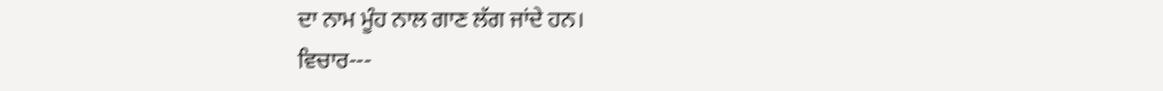ਦਾ ਨਾਮ ਮੂੰਹ ਨਾਲ ਗਾਣ ਲੱਗ ਜਾਂਦੇ ਹਨ।
ਵਿਚਾਰ---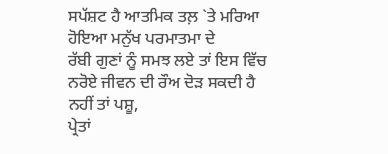ਸਪੱਸ਼ਟ ਹੈ ਆਤਮਿਕ ਤਲ਼ `ਤੇ ਮਰਿਆ ਹੋਇਆ ਮਨੁੱਖ ਪਰਮਾਤਮਾ ਦੇ
ਰੱਬੀ ਗੁਣਾਂ ਨੂੰ ਸਮਝ ਲਏ ਤਾਂ ਇਸ ਵਿੱਚ ਨਰੋਏ ਜੀਵਨ ਦੀ ਰੌਅ ਦੋੜ ਸਕਦੀ ਹੈ ਨਹੀਂ ਤਾਂ ਪਸ਼ੂ,
ਪ੍ਰੇਤਾਂ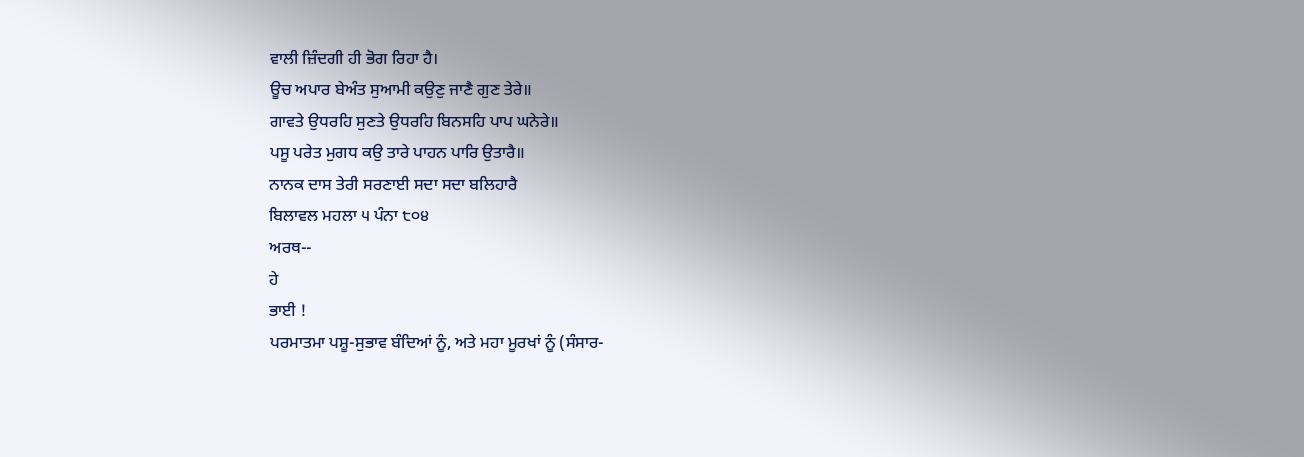ਵਾਲੀ ਜ਼ਿੰਦਗੀ ਹੀ ਭੋਗ ਰਿਹਾ ਹੈ।
ਊਚ ਅਪਾਰ ਬੇਅੰਤ ਸੁਆਮੀ ਕਉਣੁ ਜਾਣੈ ਗੁਣ ਤੇਰੇ॥
ਗਾਵਤੇ ਉਧਰਹਿ ਸੁਣਤੇ ਉਧਰਹਿ ਬਿਨਸਹਿ ਪਾਪ ਘਨੇਰੇ॥
ਪਸੂ ਪਰੇਤ ਮੁਗਧ ਕਉ ਤਾਰੇ ਪਾਹਨ ਪਾਰਿ ਉਤਾਰੈ॥
ਨਾਨਕ ਦਾਸ ਤੇਰੀ ਸਰਣਾਈ ਸਦਾ ਸਦਾ ਬਲਿਹਾਰੈ
ਬਿਲਾਵਲ ਮਹਲਾ ੫ ਪੰਨਾ ੮੦੪
ਅਰਥ--
ਹੇ
ਭਾਈ !
ਪਰਮਾਤਮਾ ਪਸ਼ੂ-ਸੁਭਾਵ ਬੰਦਿਆਂ ਨੂੰ, ਅਤੇ ਮਹਾ ਮੂਰਖਾਂ ਨੂੰ (ਸੰਸਾਰ-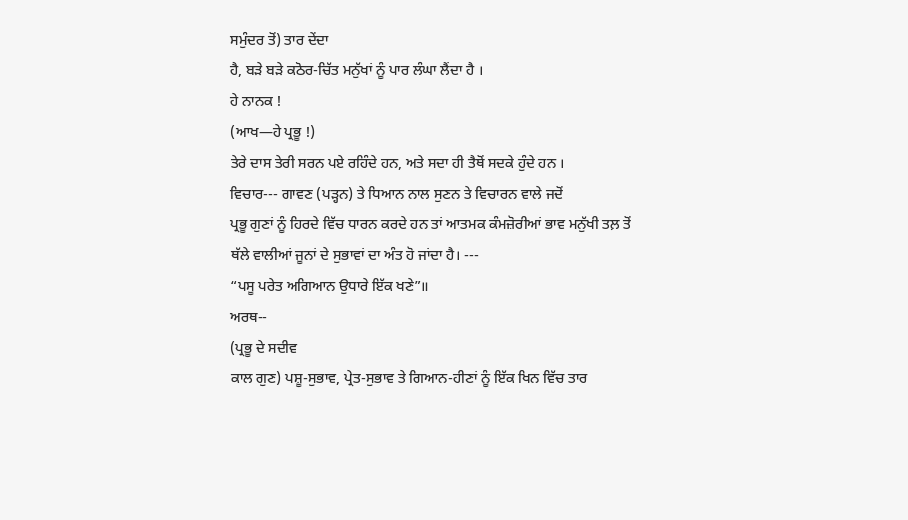ਸਮੁੰਦਰ ਤੋਂ) ਤਾਰ ਦੇਂਦਾ
ਹੈ, ਬੜੇ ਬੜੇ ਕਠੋਰ-ਚਿੱਤ ਮਨੁੱਖਾਂ ਨੂੰ ਪਾਰ ਲੰਘਾ ਲੈਂਦਾ ਹੈ ।
ਹੇ ਨਾਨਕ !
(ਆਖ—ਹੇ ਪ੍ਰਭੂ !)
ਤੇਰੇ ਦਾਸ ਤੇਰੀ ਸਰਨ ਪਏ ਰਹਿੰਦੇ ਹਨ, ਅਤੇ ਸਦਾ ਹੀ ਤੈਥੋਂ ਸਦਕੇ ਹੁੰਦੇ ਹਨ ।
ਵਿਚਾਰ--- ਗਾਵਣ (ਪੜ੍ਹਨ) ਤੇ ਧਿਆਨ ਨਾਲ ਸੁਣਨ ਤੇ ਵਿਚਾਰਨ ਵਾਲੇ ਜਦੋਂ
ਪ੍ਰਭੂ ਗੁਣਾਂ ਨੂੰ ਹਿਰਦੇ ਵਿੱਚ ਧਾਰਨ ਕਰਦੇ ਹਨ ਤਾਂ ਆਤਮਕ ਕੰਮਜ਼ੋਰੀਆਂ ਭਾਵ ਮਨੁੱਖੀ ਤਲ਼ ਤੋਂ
ਥੱਲੇ ਵਾਲੀਆਂ ਜੂਨਾਂ ਦੇ ਸੁਭਾਵਾਂ ਦਾ ਅੰਤ ਹੋ ਜਾਂਦਾ ਹੈ। ---
“ਪਸੂ ਪਰੇਤ ਅਗਿਆਨ ਉਧਾਰੇ ਇੱਕ ਖਣੇ”॥
ਅਰਥ--
(ਪ੍ਰਭੂ ਦੇ ਸਦੀਵ
ਕਾਲ ਗੁਣ) ਪਸ਼ੂ-ਸੁਭਾਵ, ਪ੍ਰੇਤ-ਸੁਭਾਵ ਤੇ ਗਿਆਨ-ਹੀਣਾਂ ਨੂੰ ਇੱਕ ਖਿਨ ਵਿੱਚ ਤਾਰ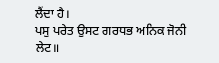ਲੈਂਦਾ ਹੈ।
ਪਸੁ ਪਰੇਤ ਉਸਟ ਗਰਧਭ ਅਨਿਕ ਜੋਨੀ ਲੇਟ॥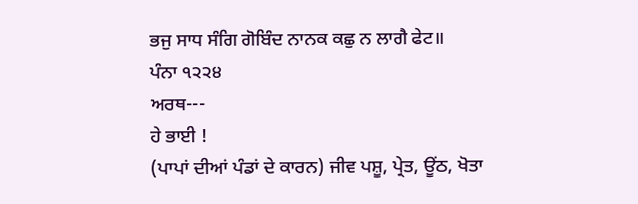ਭਜੁ ਸਾਧ ਸੰਗਿ ਗੋਬਿੰਦ ਨਾਨਕ ਕਛੁ ਨ ਲਾਗੈ ਫੇਟ॥
ਪੰਨਾ ੧੨੨੪
ਅਰਥ---
ਹੇ ਭਾਈ !
(ਪਾਪਾਂ ਦੀਆਂ ਪੰਡਾਂ ਦੇ ਕਾਰਨ) ਜੀਵ ਪਸ਼ੂ, ਪ੍ਰੇਤ, ਊਂਠ, ਖੋਤਾ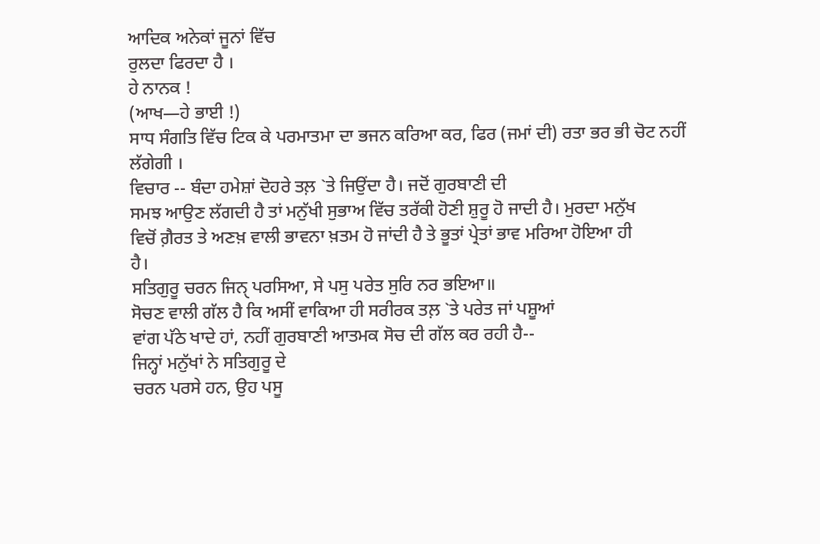ਆਦਿਕ ਅਨੇਕਾਂ ਜੂਨਾਂ ਵਿੱਚ
ਰੁਲਦਾ ਫਿਰਦਾ ਹੈ ।
ਹੇ ਨਾਨਕ !
(ਆਖ—ਹੇ ਭਾਈ !)
ਸਾਧ ਸੰਗਤਿ ਵਿੱਚ ਟਿਕ ਕੇ ਪਰਮਾਤਮਾ ਦਾ ਭਜਨ ਕਰਿਆ ਕਰ, ਫਿਰ (ਜਮਾਂ ਦੀ) ਰਤਾ ਭਰ ਭੀ ਚੋਟ ਨਹੀਂ
ਲੱਗੇਗੀ ।
ਵਿਚਾਰ -- ਬੰਦਾ ਹਮੇਸ਼ਾਂ ਦੋਹਰੇ ਤਲ਼ `ਤੇ ਜਿਉਂਦਾ ਹੈ। ਜਦੋਂ ਗੁਰਬਾਣੀ ਦੀ
ਸਮਝ ਆਉਣ ਲੱਗਦੀ ਹੈ ਤਾਂ ਮਨੁੱਖੀ ਸੁਭਾਅ ਵਿੱਚ ਤਰੱਕੀ ਹੋਣੀ ਸ਼ੁਰੂ ਹੋ ਜਾਦੀ ਹੈ। ਮੁਰਦਾ ਮਨੁੱਖ
ਵਿਚੋਂ ਗ਼ੈਰਤ ਤੇ ਅਣਖ਼ ਵਾਲੀ ਭਾਵਨਾ ਖ਼ਤਮ ਹੋ ਜਾਂਦੀ ਹੈ ਤੇ ਭੂਤਾਂ ਪ੍ਰੇਤਾਂ ਭਾਵ ਮਰਿਆ ਹੋਇਆ ਹੀ
ਹੈ।
ਸਤਿਗੁਰੂ ਚਰਨ ਜਿਨੑ ਪਰਸਿਆ, ਸੇ ਪਸੁ ਪਰੇਤ ਸੁਰਿ ਨਰ ਭਇਆ॥
ਸੋਚਣ ਵਾਲੀ ਗੱਲ ਹੈ ਕਿ ਅਸੀਂ ਵਾਕਿਆ ਹੀ ਸਰੀਰਕ ਤਲ਼ `ਤੇ ਪਰੇਤ ਜਾਂ ਪਸ਼ੂਆਂ
ਵਾਂਗ ਪੱਠੇ ਖਾਦੇ ਹਾਂ, ਨਹੀਂ ਗੁਰਬਾਣੀ ਆਤਮਕ ਸੋਚ ਦੀ ਗੱਲ ਕਰ ਰਹੀ ਹੈ--
ਜਿਨ੍ਹਾਂ ਮਨੁੱਖਾਂ ਨੇ ਸਤਿਗੁਰੂ ਦੇ
ਚਰਨ ਪਰਸੇ ਹਨ, ਉਹ ਪਸੂ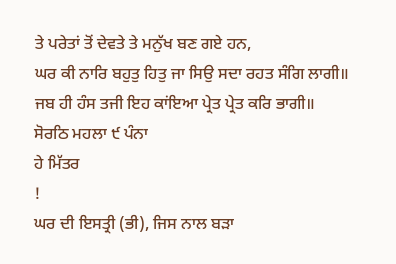ਤੇ ਪਰੇਤਾਂ ਤੋਂ ਦੇਵਤੇ ਤੇ ਮਨੁੱਖ ਬਣ ਗਏ ਹਨ,
ਘਰ ਕੀ ਨਾਰਿ ਬਹੁਤੁ ਹਿਤੁ ਜਾ ਸਿਉ ਸਦਾ ਰਹਤ ਸੰਗਿ ਲਾਗੀ॥
ਜਬ ਹੀ ਹੰਸ ਤਜੀ ਇਹ ਕਾਂਇਆ ਪ੍ਰੇਤ ਪ੍ਰੇਤ ਕਰਿ ਭਾਗੀ॥
ਸੋਰਠਿ ਮਹਲਾ ੯ ਪੰਨਾ
ਹੇ ਮਿੱਤਰ
!
ਘਰ ਦੀ ਇਸਤ੍ਰੀ (ਭੀ), ਜਿਸ ਨਾਲ ਬੜਾ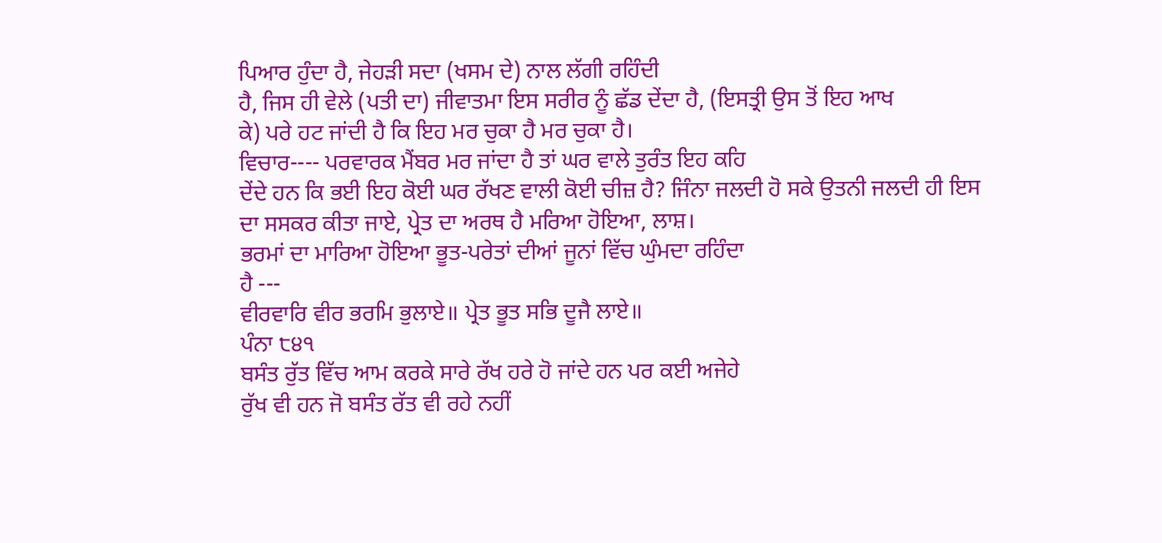ਪਿਆਰ ਹੁੰਦਾ ਹੈ, ਜੇਹੜੀ ਸਦਾ (ਖਸਮ ਦੇ) ਨਾਲ ਲੱਗੀ ਰਹਿੰਦੀ
ਹੈ, ਜਿਸ ਹੀ ਵੇਲੇ (ਪਤੀ ਦਾ) ਜੀਵਾਤਮਾ ਇਸ ਸਰੀਰ ਨੂੰ ਛੱਡ ਦੇਂਦਾ ਹੈ, (ਇਸਤ੍ਰੀ ਉਸ ਤੋਂ ਇਹ ਆਖ
ਕੇ) ਪਰੇ ਹਟ ਜਾਂਦੀ ਹੈ ਕਿ ਇਹ ਮਰ ਚੁਕਾ ਹੈ ਮਰ ਚੁਕਾ ਹੈ।
ਵਿਚਾਰ---- ਪਰਵਾਰਕ ਮੈਂਬਰ ਮਰ ਜਾਂਦਾ ਹੈ ਤਾਂ ਘਰ ਵਾਲੇ ਤੁਰੰਤ ਇਹ ਕਹਿ
ਦੇਂਦੇ ਹਨ ਕਿ ਭਈ ਇਹ ਕੋਈ ਘਰ ਰੱਖਣ ਵਾਲੀ ਕੋਈ ਚੀਜ਼ ਹੈ? ਜਿੰਨਾ ਜਲਦੀ ਹੋ ਸਕੇ ਉਤਨੀ ਜਲਦੀ ਹੀ ਇਸ
ਦਾ ਸਸਕਰ ਕੀਤਾ ਜਾਏ, ਪ੍ਰੇਤ ਦਾ ਅਰਥ ਹੈ ਮਰਿਆ ਹੋਇਆ, ਲਾਸ਼।
ਭਰਮਾਂ ਦਾ ਮਾਰਿਆ ਹੋਇਆ ਭੂਤ-ਪਰੇਤਾਂ ਦੀਆਂ ਜੂਨਾਂ ਵਿੱਚ ਘੁੰਮਦਾ ਰਹਿੰਦਾ
ਹੈ ---
ਵੀਰਵਾਰਿ ਵੀਰ ਭਰਮਿ ਭੁਲਾਏ॥ ਪ੍ਰੇਤ ਭੂਤ ਸਭਿ ਦੂਜੈ ਲਾਏ॥
ਪੰਨਾ ੮੪੧
ਬਸੰਤ ਰੁੱਤ ਵਿੱਚ ਆਮ ਕਰਕੇ ਸਾਰੇ ਰੱਖ ਹਰੇ ਹੋ ਜਾਂਦੇ ਹਨ ਪਰ ਕਈ ਅਜੇਹੇ
ਰੁੱਖ ਵੀ ਹਨ ਜੋ ਬਸੰਤ ਰੱਤ ਵੀ ਰਹੇ ਨਹੀਂ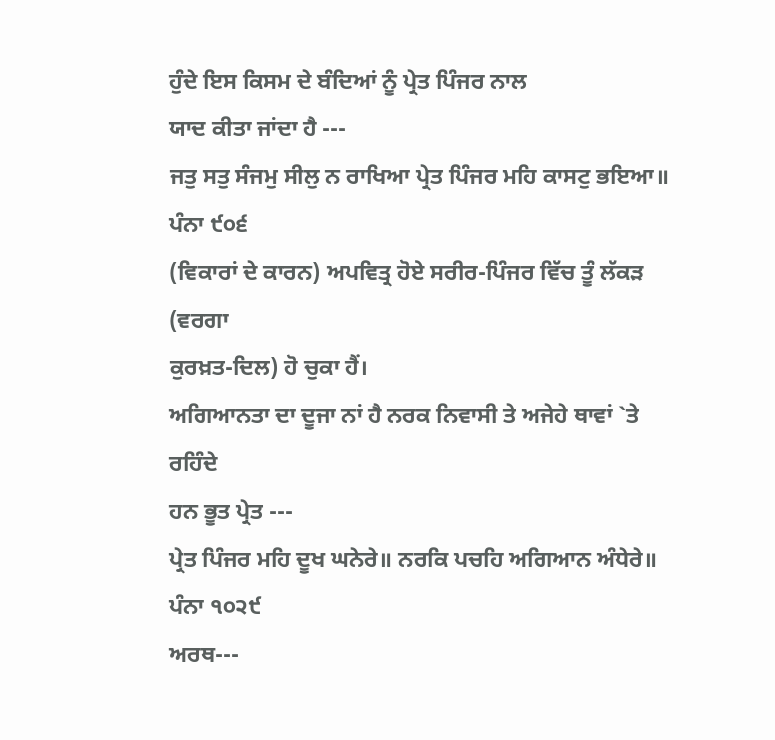ਹੁੰਦੇ ਇਸ ਕਿਸਮ ਦੇ ਬੰਦਿਆਂ ਨੂੰ ਪ੍ਰੇਤ ਪਿੰਜਰ ਨਾਲ
ਯਾਦ ਕੀਤਾ ਜਾਂਦਾ ਹੈ ---
ਜਤੁ ਸਤੁ ਸੰਜਮੁ ਸੀਲੁ ਨ ਰਾਖਿਆ ਪ੍ਰੇਤ ਪਿੰਜਰ ਮਹਿ ਕਾਸਟੁ ਭਇਆ॥
ਪੰਨਾ ੯੦੬
(ਵਿਕਾਰਾਂ ਦੇ ਕਾਰਨ) ਅਪਵਿਤ੍ਰ ਹੋਏ ਸਰੀਰ-ਪਿੰਜਰ ਵਿੱਚ ਤੂੰ ਲੱਕੜ (ਵਰਗਾ
ਕੁਰਖ਼ਤ-ਦਿਲ) ਹੋ ਚੁਕਾ ਹੈਂ।
ਅਗਿਆਨਤਾ ਦਾ ਦੂਜਾ ਨਾਂ ਹੈ ਨਰਕ ਨਿਵਾਸੀ ਤੇ ਅਜੇਹੇ ਥਾਵਾਂ `ਤੇ ਰਹਿੰਦੇ
ਹਨ ਭੂਤ ਪ੍ਰੇਤ ---
ਪ੍ਰੇਤ ਪਿੰਜਰ ਮਹਿ ਦੂਖ ਘਨੇਰੇ॥ ਨਰਕਿ ਪਚਹਿ ਅਗਿਆਨ ਅੰਧੇਰੇ॥
ਪੰਨਾ ੧੦੨੯
ਅਰਥ---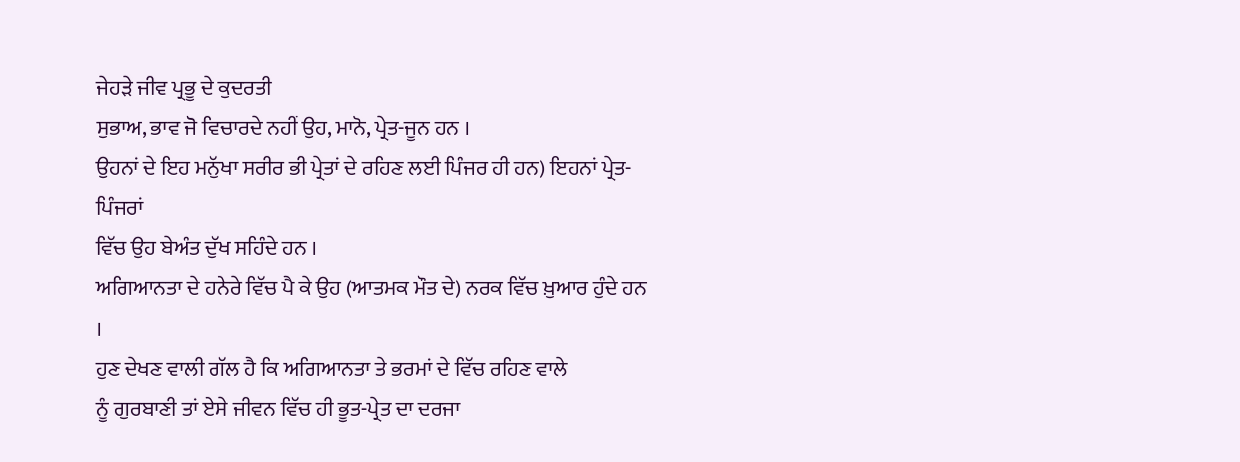ਜੇਹੜੇ ਜੀਵ ਪ੍ਰਭੂ ਦੇ ਕੁਦਰਤੀ
ਸੁਭਾਅ, ਭਾਵ ਜੋ ਵਿਚਾਰਦੇ ਨਹੀਂ ਉਹ, ਮਾਨੋ, ਪ੍ਰੇਤ-ਜੂਨ ਹਨ ।
ਉਹਨਾਂ ਦੇ ਇਹ ਮਨੁੱਖਾ ਸਰੀਰ ਭੀ ਪ੍ਰੇਤਾਂ ਦੇ ਰਹਿਣ ਲਈ ਪਿੰਜਰ ਹੀ ਹਨ) ਇਹਨਾਂ ਪ੍ਰੇਤ-ਪਿੰਜਰਾਂ
ਵਿੱਚ ਉਹ ਬੇਅੰਤ ਦੁੱਖ ਸਹਿੰਦੇ ਹਨ ।
ਅਗਿਆਨਤਾ ਦੇ ਹਨੇਰੇ ਵਿੱਚ ਪੈ ਕੇ ਉਹ (ਆਤਮਕ ਮੌਤ ਦੇ) ਨਰਕ ਵਿੱਚ ਖ਼ੁਆਰ ਹੁੰਦੇ ਹਨ ।
ਹੁਣ ਦੇਖਣ ਵਾਲੀ ਗੱਲ ਹੈ ਕਿ ਅਗਿਆਨਤਾ ਤੇ ਭਰਮਾਂ ਦੇ ਵਿੱਚ ਰਹਿਣ ਵਾਲੇ
ਨੂੰ ਗੁਰਬਾਣੀ ਤਾਂ ਏਸੇ ਜੀਵਨ ਵਿੱਚ ਹੀ ਭੂਤ-ਪ੍ਰੇਤ ਦਾ ਦਰਜਾ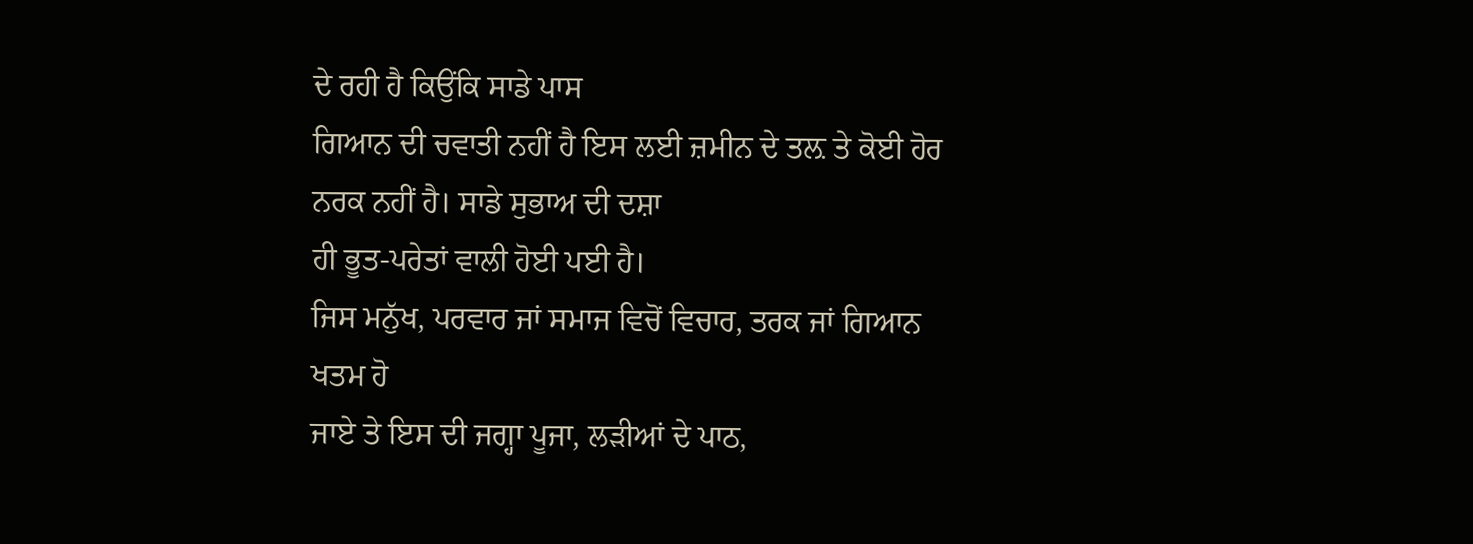ਦੇ ਰਹੀ ਹੈ ਕਿਉਂਕਿ ਸਾਡੇ ਪਾਸ
ਗਿਆਨ ਦੀ ਚਵਾਤੀ ਨਹੀਂ ਹੈ ਇਸ ਲਈ ਜ਼ਮੀਨ ਦੇ ਤਲ਼ ਤੇ ਕੋਈ ਹੋਰ ਨਰਕ ਨਹੀਂ ਹੈ। ਸਾਡੇ ਸੁਭਾਅ ਦੀ ਦਸ਼ਾ
ਹੀ ਭੂਤ-ਪਰੇਤਾਂ ਵਾਲੀ ਹੋਈ ਪਈ ਹੈ।
ਜਿਸ ਮਨੁੱਖ, ਪਰਵਾਰ ਜਾਂ ਸਮਾਜ ਵਿਚੋਂ ਵਿਚਾਰ, ਤਰਕ ਜਾਂ ਗਿਆਨ ਖਤਮ ਹੋ
ਜਾਏ ਤੇ ਇਸ ਦੀ ਜਗ੍ਹਾ ਪੂਜਾ, ਲੜੀਆਂ ਦੇ ਪਾਠ,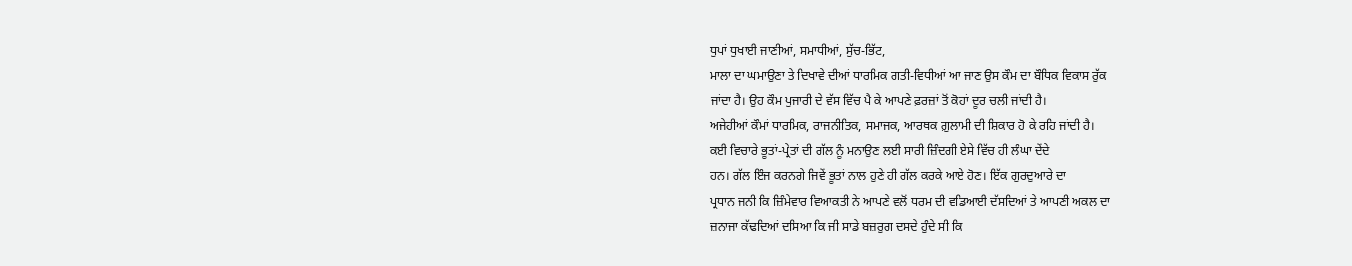ਧੁਪਾਂ ਧੁਖਾਈ ਜਾਣੀਆਂ, ਸਮਾਧੀਆਂ, ਸੁੱਚ-ਭਿੱਟ,
ਮਾਲਾ ਦਾ ਘਮਾਉਣਾ ਤੇ ਦਿਖਾਵੇ ਦੀਆਂ ਧਾਰਮਿਕ ਗਤੀ-ਵਿਧੀਆਂ ਆ ਜਾਣ ਉਸ ਕੌਮ ਦਾ ਬੌਧਿਕ ਵਿਕਾਸ ਰੁੱਕ
ਜਾਂਦਾ ਹੈ। ਉਹ ਕੌਮ ਪੁਜਾਰੀ ਦੇ ਵੱਸ ਵਿੱਚ ਪੈ ਕੇ ਆਪਣੇ ਫ਼ਰਜ਼ਾਂ ਤੋਂ ਕੋਹਾਂ ਦੂਰ ਚਲੀ ਜਾਂਦੀ ਹੈ।
ਅਜੇਹੀਆਂ ਕੌਮਾਂ ਧਾਰਮਿਕ, ਰਾਜਨੀਤਿਕ, ਸਮਾਜਕ, ਆਰਥਕ ਗ਼ੁਲਾਮੀ ਦੀ ਸ਼ਿਕਾਰ ਹੋ ਕੇ ਰਹਿ ਜਾਂਦੀ ਹੈ।
ਕਈ ਵਿਚਾਰੇ ਭੂਤਾਂ-ਪ੍ਰੇਤਾਂ ਦੀ ਗੱਲ ਨੂੰ ਮਨਾਉਣ ਲਈ ਸਾਰੀ ਜ਼ਿੰਦਗੀ ਏਸੇ ਵਿੱਚ ਹੀ ਲੰਘਾ ਦੇਂਦੇ
ਹਨ। ਗੱਲ ਇੰਜ ਕਰਨਗੇ ਜਿਵੇਂ ਭੂਤਾਂ ਨਾਲ ਹੁਣੇ ਹੀ ਗੱਲ ਕਰਕੇ ਆਏ ਹੋਣ। ਇੱਕ ਗੁਰਦੁਆਰੇ ਦਾ
ਪ੍ਰਧਾਨ ਜਨੀ ਕਿ ਜ਼ਿੰਮੇਵਾਰ ਵਿਆਕਤੀ ਨੇ ਆਪਣੇ ਵਲੋਂ ਧਰਮ ਦੀ ਵਡਿਆਈ ਦੱਸਦਿਆਂ ਤੇ ਆਪਣੀ ਅਕਲ ਦਾ
ਜ਼ਨਾਜਾ ਕੱਢਦਿਆਂ ਦਸਿਆ ਕਿ ਜੀ ਸਾਡੇ ਬਜ਼ਰੁਗ ਦਸਦੇ ਹੁੰਦੇ ਸੀ ਕਿ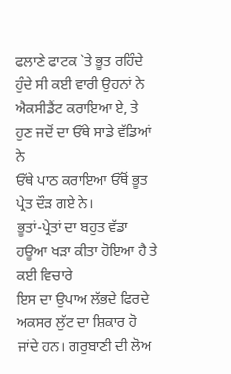ਫਲਾਣੇ ਫਾਟਕ `ਤੇ ਭੂਤ ਰਹਿੰਦੇ
ਹੁੰਦੇ ਸੀ ਕਈ ਵਾਰੀ ਉਹਨਾਂ ਨੇ ਐਕਸੀਡੈਂਟ ਕਰਾਇਆ ਏ, ਤੇ ਹੁਣ ਜਦੋਂ ਦਾ ਓੱਥੇ ਸਾਡੇ ਵੱਡਿਆਂ ਨੇ
ਓੱਥੇ ਪਾਠ ਕਰਾਇਆ ਓੱਥੋਂ ਭੂਤ ਪ੍ਰੇਤ ਦੌੜ ਗਏ ਨੇ।
ਭੂਤਾਂ-ਪ੍ਰੇਤਾਂ ਦਾ ਬਹੁਤ ਵੱਡਾ ਹਊਆ ਖੜਾ ਕੀਤਾ ਹੋਇਆ ਹੈ ਤੇ ਕਈ ਵਿਚਾਰੇ
ਇਸ ਦਾ ਉਪਾਅ ਲੱਭਦੇ ਫਿਰਦੇ ਅਕਸਰ ਲੁੱਟ ਦਾ ਸ਼ਿਕਾਰ ਹੋ ਜਾਂਦੇ ਹਨ। ਗਰੁਬਾਣੀ ਦੀ ਲੋਅ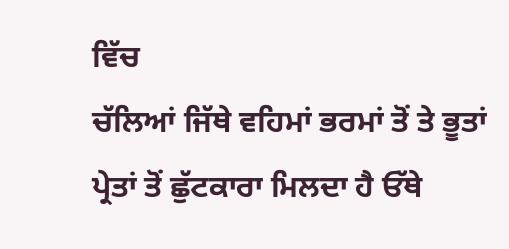ਵਿੱਚ
ਚੱਲਿਆਂ ਜਿੱਥੇ ਵਹਿਮਾਂ ਭਰਮਾਂ ਤੋਂ ਤੇ ਭੂਤਾਂ ਪ੍ਰੇਤਾਂ ਤੋਂ ਛੁੱਟਕਾਰਾ ਮਿਲਦਾ ਹੈ ਓੱਥੇ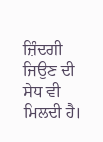ਜ਼ਿੰਦਗੀ
ਜਿਉਣ ਦੀ ਸੇਧ ਵੀ ਮਿਲਦੀ ਹੈ।